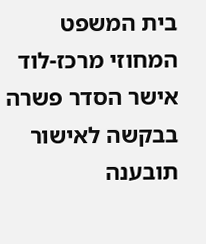בית המשפט המחוזי מרכז-לוד אישר הסדר פשרה בבקשה לאישור תובענה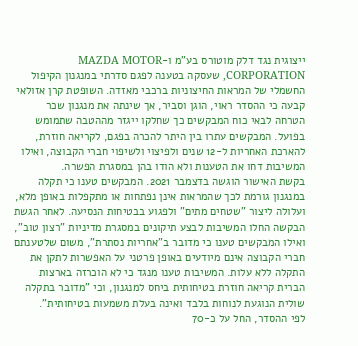ייצוגית נגד דלק מוטורס בע"מ ו-MAZDA MOTOR CORPORATION, שעסקה בטענה לפגם סדרתי במנגנון הקיפול החשמלי של המראות החיצוניות ברכבי מאזדה. השופטת קרן אזולאי קבעה כי ההסדר ראוי, הוגן וסביר, אך שינתה את מנגנון שכר הטרחה לבאי כוח המבקשים כך שחלקו ייגזר מההטבה שתמומש בפועל. המבקשים עתרו בין היתר להכרה בפגם, לקריאה חוזרת, להארכת האחריות ל-12 שנים ולפיצוי ולשיפוי חברי הקבוצה, ואילו המשיבות דחו את הטענות ולא הודו בהן במסגרת הפשרה.
בקשת האישור הוגשה בדצמבר 2021. המבקשים טענו כי תקלה במנגנון גורמת לכך שהמראות אינן נפתחות או מתקפלות באופן מלא, ועלולה ליצור "שטחים מתים" ולפגוע בבטיחות הנסיעה. לאחר הגשת הבקשה החלו המשיבות לבצע תיקונים במסגרת מדיניות "רצון טוב", ואילו המבקשים טענו כי מדובר ב"אחריות נסתרת", משום שלטענתם חברי הקבוצה אינם מיודעים באופן פרטני על האפשרות לתקן את התקלה ללא עלות. המשיבות טענו מנגד כי לא הוכרזה בארצות הברית קריאה חוזרת בטיחותית ביחס למנגנון, וכי "מדובר בתקלה שולית הנוגעת לנוחות בלבד ואינה בעלת משמעות בטיחותית".
לפי ההסדר, החל על כ-70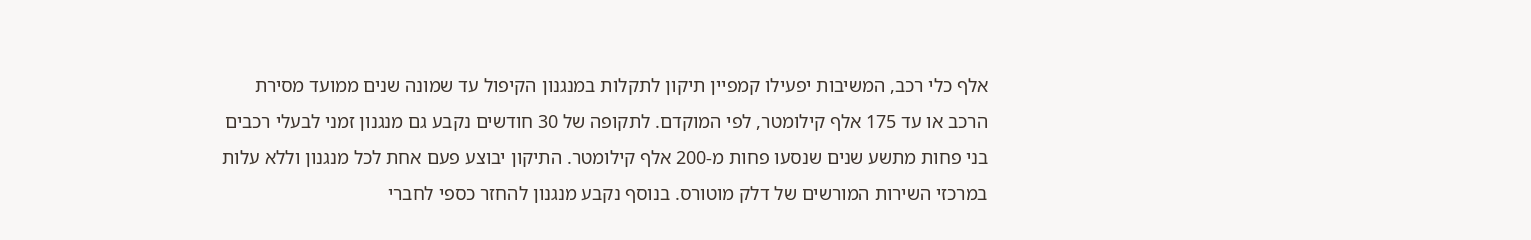אלף כלי רכב, המשיבות יפעילו קמפיין תיקון לתקלות במנגנון הקיפול עד שמונה שנים ממועד מסירת הרכב או עד 175 אלף קילומטר, לפי המוקדם. לתקופה של 30 חודשים נקבע גם מנגנון זמני לבעלי רכבים בני פחות מתשע שנים שנסעו פחות מ-200 אלף קילומטר. התיקון יבוצע פעם אחת לכל מנגנון וללא עלות במרכזי השירות המורשים של דלק מוטורס. בנוסף נקבע מנגנון להחזר כספי לחברי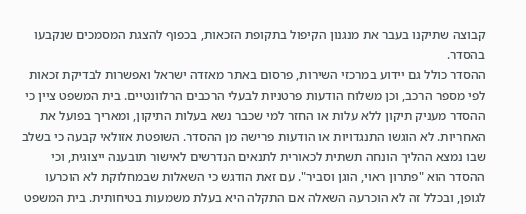קבוצה שתיקנו בעבר את מנגנון הקיפול בתקופת הזכאות, בכפוף להצגת המסמכים שנקבעו בהסדר.
ההסדר כולל גם יידוע במרכזי השירות, פרסום באתר מאזדה ישראל ואפשרות לבדיקת זכאות לפי מספר הרכב, וכן משלוח הודעות פרטניות לבעלי הרכבים הרלוונטיים. בית המשפט ציין כי ההסדר מעניק תיקון ללא עלות או החזר למי שכבר נשא בעלות התיקון, ומאריך בפועל את האחריות. לא הוגשו התנגדויות או הודעות פרישה מן ההסדר. השופטת אזולאי קבעה כי בשלב שבו נמצא ההליך הונחה תשתית לכאורית לתנאים הנדרשים לאישור תובענה ייצוגית, וכי ההסדר הוא "פתרון ראוי, הוגן וסביר". עם זאת הודגש כי השאלות שבמחלוקת לא הוכרעו לגופן, ובכלל זה לא הוכרעה השאלה אם התקלה היא בעלת משמעות בטיחותית. בית המשפט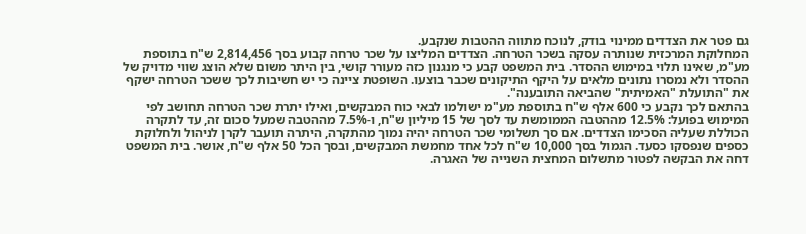גם פטר את הצדדים ממינוי בודק, לנוכח מתווה ההטבות שנקבע.
המחלוקת המרכזית שנותרה עסקה בשכר הטרחה. הצדדים המליצו על שכר טרחה קבוע בסך 2,814,456 ש"ח בתוספת מע"מ, שאינו תלוי במימוש ההסדר. בית המשפט קבע כי מנגנון כזה מעורר קושי, בין היתר משום שלא הוצג שווי מדויק של ההסדר ולא נמסרו נתונים מלאים על היקף התיקונים שכבר בוצעו. השופטת ציינה כי יש חשיבות לכך ששכר הטרחה ישקף את "התועלת "האמיתית" שהביאה התובענה".
בהתאם לכך נקבע כי 600 אלף ש"ח בתוספת מע"מ ישולמו לבאי כוח המבקשים, ואילו יתרת שכר הטרחה תחושב לפי המימוש בפועל: 12.5% מההטבה הממומשת עד לסך של 15 מיליון ש"ח, ו-7.5% מההטבה שמעל סכום זה, עד לתקרה הכוללת שעליה הסכימו הצדדים. אם סך תשלומי שכר הטרחה יהיה נמוך מהתקרה, היתרה תועבר לקרן לניהול ולחלוקת כספים שנפסקו כסעד. הגמול בסך 10,000 ש"ח לכל אחד מחמשת המבקשים, ובסך הכל 50 אלף ש"ח, אושר. בית המשפט דחה את הבקשה לפטור מתשלום המחצית השנייה של האגרה.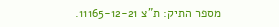מספר התיק: ת"צ 11165-12-21.